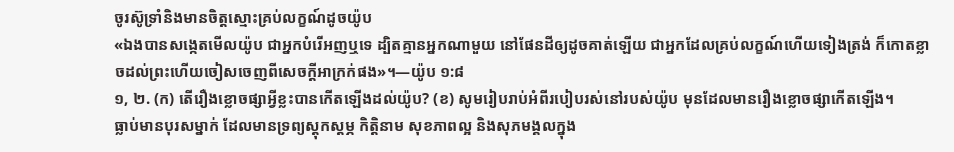ចូរស៊ូទ្រាំនិងមានចិត្តស្មោះគ្រប់លក្ខណ៍ដូចយ៉ូប
«ឯងបានសង្កេតមើលយ៉ូប ជាអ្នកបំរើអញឬទេ ដ្បិតគ្មានអ្នកណាមួយ នៅផែនដីឲ្យដូចគាត់ឡើយ ជាអ្នកដែលគ្រប់លក្ខណ៍ហើយទៀងត្រង់ ក៏កោតខ្លាចដល់ព្រះហើយចៀសចេញពីសេចក្ដីអាក្រក់ផង»។—យ៉ូប ១:៨
១, ២. (ក) តើរឿងខ្លោចផ្សាអ្វីខ្លះបានកើតឡើងដល់យ៉ូប? (ខ) សូមរៀបរាប់អំពីរបៀបរស់នៅរបស់យ៉ូប មុនដែលមានរឿងខ្លោចផ្សាកើតឡើង។
ធ្លាប់មានបុរសម្នាក់ ដែលមានទ្រព្យស្តុកស្តម្ភ កិត្ដិនាម សុខភាពល្អ និងសុភមង្គលក្នុង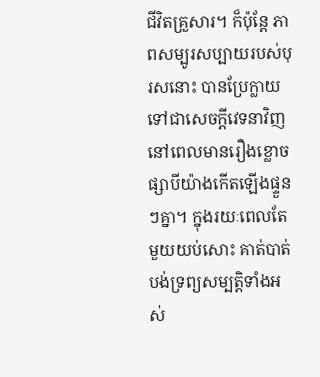ជីវិតគ្រួសារ។ ក៏ប៉ុន្តែ ភាពសម្បូរសប្បាយរបស់បុរសនោះ បានប្រែក្លាយទៅជាសេចក្ដីវេទនាវិញ នៅពេលមានរឿងខ្លោចផ្សាបីយ៉ាងកើតឡើងផ្ទួនៗគ្នា។ ក្នុងរយៈពេលតែមួយយប់សោះ គាត់បាត់បង់ទ្រព្យសម្បត្ដិទាំងអស់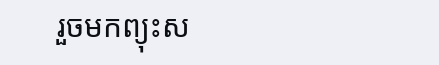រួចមកព្យុះស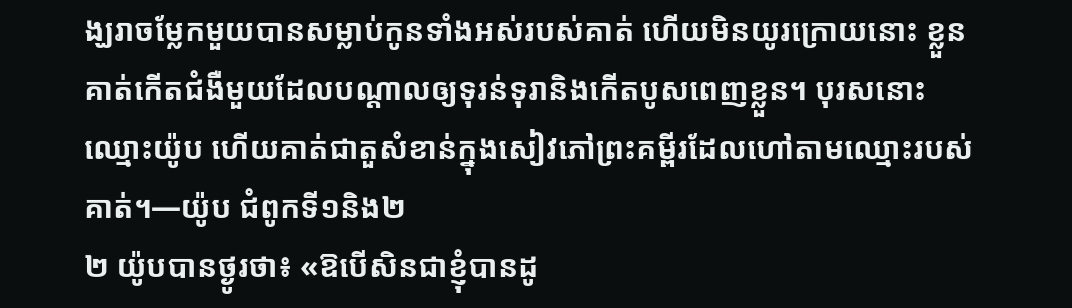ង្ឃរាចម្លែកមួយបានសម្លាប់កូនទាំងអស់របស់គាត់ ហើយមិនយូរក្រោយនោះ ខ្លួនគាត់កើតជំងឺមួយដែលបណ្ដាលឲ្យទុរន់ទុរានិងកើតបូសពេញខ្លួន។ បុរសនោះឈ្មោះយ៉ូប ហើយគាត់ជាតួសំខាន់ក្នុងសៀវភៅព្រះគម្ពីរដែលហៅតាមឈ្មោះរបស់គាត់។—យ៉ូប ជំពូកទី១និង២
២ យ៉ូបបានថ្ងូរថា៖ «ឱបើសិនជាខ្ញុំបានដូ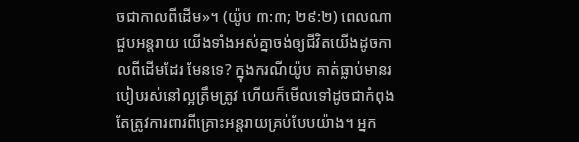ចជាកាលពីដើម»។ (យ៉ូប ៣:៣; ២៩:២) ពេលណាជួបអន្តរាយ យើងទាំងអស់គ្នាចង់ឲ្យជីវិតយើងដូចកាលពីដើមដែរ មែនទេ? ក្នុងករណីយ៉ូប គាត់ធ្លាប់មានរបៀបរស់នៅល្អត្រឹមត្រូវ ហើយក៏មើលទៅដូចជាកំពុងតែត្រូវការពារពីគ្រោះអន្តរាយគ្រប់បែបយ៉ាង។ អ្នក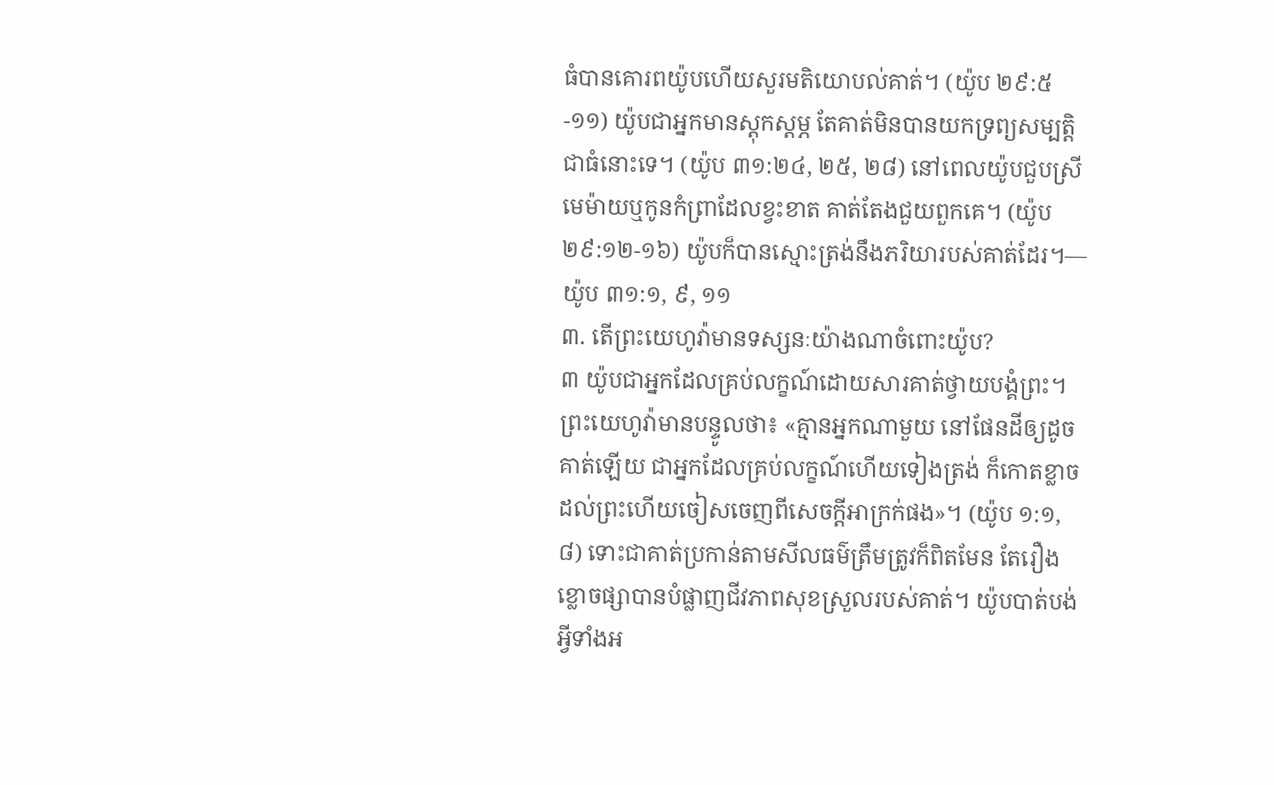ធំបានគោរពយ៉ូបហើយសួរមតិយោបល់គាត់។ (យ៉ូប ២៩:៥-១១) យ៉ូបជាអ្នកមានស្តុកស្តម្ភ តែគាត់មិនបានយកទ្រព្យសម្បត្ដិជាធំនោះទេ។ (យ៉ូប ៣១:២៤, ២៥, ២៨) នៅពេលយ៉ូបជួបស្រីមេម៉ាយឬកូនកំព្រាដែលខ្វះខាត គាត់តែងជួយពួកគេ។ (យ៉ូប ២៩:១២-១៦) យ៉ូបក៏បានស្មោះត្រង់នឹងភរិយារបស់គាត់ដែរ។—យ៉ូប ៣១:១, ៩, ១១
៣. តើព្រះយេហូវ៉ាមានទស្សនៈយ៉ាងណាចំពោះយ៉ូប?
៣ យ៉ូបជាអ្នកដែលគ្រប់លក្ខណ៍ដោយសារគាត់ថ្វាយបង្គំព្រះ។ ព្រះយេហូវ៉ាមានបន្ទូលថា៖ «គ្មានអ្នកណាមួយ នៅផែនដីឲ្យដូចគាត់ឡើយ ជាអ្នកដែលគ្រប់លក្ខណ៍ហើយទៀងត្រង់ ក៏កោតខ្លាចដល់ព្រះហើយចៀសចេញពីសេចក្ដីអាក្រក់ផង»។ (យ៉ូប ១:១, ៨) ទោះជាគាត់ប្រកាន់តាមសីលធម៌ត្រឹមត្រូវក៏ពិតមែន តែរឿងខ្លោចផ្សាបានបំផ្លាញជីវភាពសុខស្រួលរបស់គាត់។ យ៉ូបបាត់បង់អ្វីទាំងអ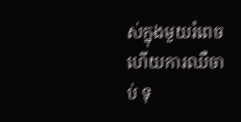ស់ក្នុងមួយរំពេច ហើយការឈឺចាប់ ទុ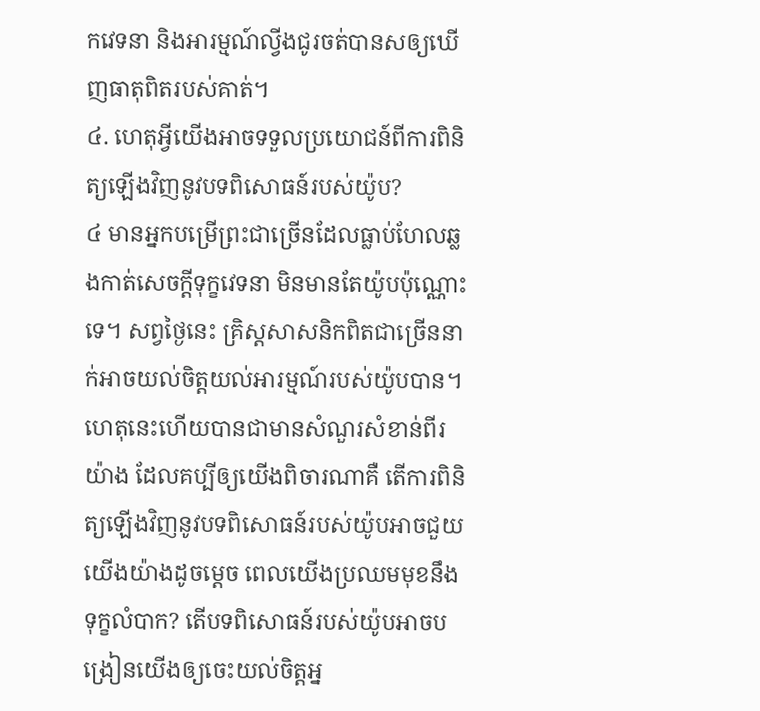កវេទនា និងអារម្មណ៍ល្វីងជូរចត់បានសឲ្យឃើញធាតុពិតរបស់គាត់។
៤. ហេតុអ្វីយើងអាចទទួលប្រយោជន៍ពីការពិនិត្យឡើងវិញនូវបទពិសោធន៍របស់យ៉ូប?
៤ មានអ្នកបម្រើព្រះជាច្រើនដែលធ្លាប់ហែលឆ្លងកាត់សេចក្ដីទុក្ខវេទនា មិនមានតែយ៉ូបប៉ុណ្ណោះទេ។ សព្វថ្ងៃនេះ គ្រិស្តសាសនិកពិតជាច្រើននាក់អាចយល់ចិត្តយល់អារម្មណ៍របស់យ៉ូបបាន។ ហេតុនេះហើយបានជាមានសំណួរសំខាន់ពីរយ៉ាង ដែលគប្បីឲ្យយើងពិចារណាគឺ តើការពិនិត្យឡើងវិញនូវបទពិសោធន៍របស់យ៉ូបអាចជួយយើងយ៉ាងដូចម្ដេច ពេលយើងប្រឈមមុខនឹងទុក្ខលំបាក? តើបទពិសោធន៍របស់យ៉ូបអាចបង្រៀនយើងឲ្យចេះយល់ចិត្តអ្ន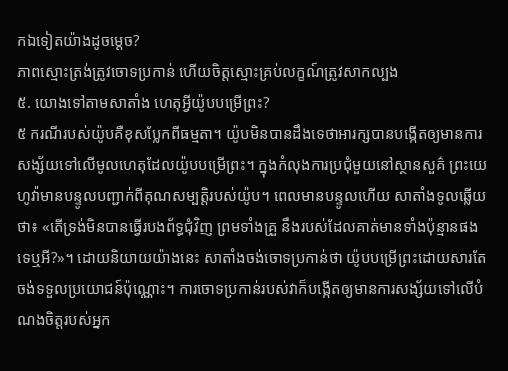កឯទៀតយ៉ាងដូចម្ដេច?
ភាពស្មោះត្រង់ត្រូវចោទប្រកាន់ ហើយចិត្តស្មោះគ្រប់លក្ខណ៍ត្រូវសាកល្បង
៥. យោងទៅតាមសាតាំង ហេតុអ្វីយ៉ូបបម្រើព្រះ?
៥ ករណីរបស់យ៉ូបគឺខុសប្លែកពីធម្មតា។ យ៉ូបមិនបានដឹងទេថាអារក្សបានបង្កើតឲ្យមានការសង្ស័យទៅលើមូលហេតុដែលយ៉ូបបម្រើព្រះ។ ក្នុងកំលុងការប្រជុំមួយនៅស្ថានសួគ៌ ព្រះយេហូវ៉ាមានបន្ទូលបញ្ជាក់ពីគុណសម្បត្ដិរបស់យ៉ូប។ ពេលមានបន្ទូលហើយ សាតាំងទូលឆ្លើយថា៖ «តើទ្រង់មិនបានធ្វើរបងព័ទ្ធជុំវិញ ព្រមទាំងគ្រួ នឹងរបស់ដែលគាត់មានទាំងប៉ុន្មានផងទេឬអី?»។ ដោយនិយាយយ៉ាងនេះ សាតាំងចង់ចោទប្រកាន់ថា យ៉ូបបម្រើព្រះដោយសារតែចង់ទទួលប្រយោជន៍ប៉ុណ្ណោះ។ ការចោទប្រកាន់របស់វាក៏បង្កើតឲ្យមានការសង្ស័យទៅលើបំណងចិត្តរបស់អ្នក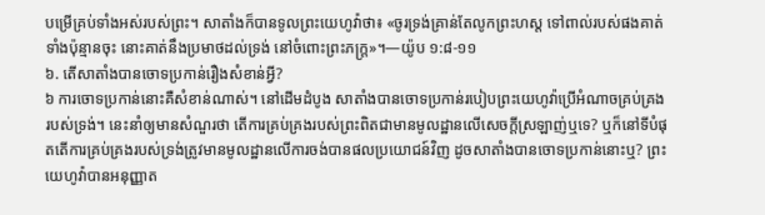បម្រើគ្រប់ទាំងអស់របស់ព្រះ។ សាតាំងក៏បានទូលព្រះយេហូវ៉ាថា៖ «ចូរទ្រង់គ្រាន់តែលូកព្រះហស្ត ទៅពាល់របស់ផងគាត់ទាំងប៉ុន្មានចុះ នោះគាត់នឹងប្រមាថដល់ទ្រង់ នៅចំពោះព្រះភក្ដ្រ»។—យ៉ូប ១:៨-១១
៦. តើសាតាំងបានចោទប្រកាន់រឿងសំខាន់អ្វី?
៦ ការចោទប្រកាន់នោះគឺសំខាន់ណាស់។ នៅដើមដំបូង សាតាំងបានចោទប្រកាន់របៀបព្រះយេហូវ៉ាប្រើអំណាចគ្រប់គ្រងរបស់ទ្រង់។ នេះនាំឲ្យមានសំណួរថា តើការគ្រប់គ្រងរបស់ព្រះពិតជាមានមូលដ្ឋានលើសេចក្ដីស្រឡាញ់ឬទេ? ឬក៏នៅទីបំផុតតើការគ្រប់គ្រងរបស់ទ្រង់ត្រូវមានមូលដ្ឋានលើការចង់បានផលប្រយោជន៍វិញ ដូចសាតាំងបានចោទប្រកាន់នោះឬ? ព្រះយេហូវ៉ាបានអនុញ្ញាត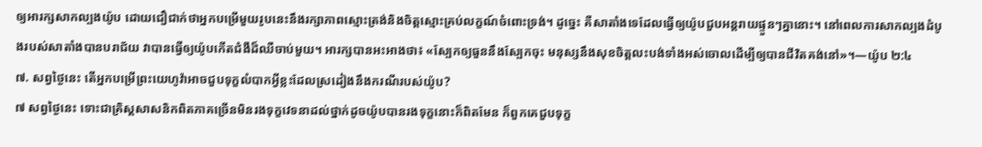ឲ្យអារក្សសាកល្បងយ៉ូប ដោយជឿជាក់ថាអ្នកបម្រើមួយរូបនេះនឹងរក្សាភាពស្មោះត្រង់និងចិត្តស្មោះគ្រប់លក្ខណ៍ចំពោះទ្រង់។ ដូច្នេះ គឺសាតាំងទេដែលធ្វើឲ្យយ៉ូបជួបអន្តរាយផ្ទួនៗគ្នានោះ។ នៅពេលការសាកល្បងដំបូងរបស់សាតាំងបានបរាជ័យ វាបានធ្វើឲ្យយ៉ូបកើតជំងឺដ៏ឈឺចាប់មួយ។ អារក្សបានអះអាងថា៖ «ស្បែកឲ្យធួននឹងស្បែកចុះ មនុស្សនឹងសុខចិត្តលះបង់ទាំងអស់ចោលដើម្បីឲ្យបានជីវិតគង់នៅ»។—យ៉ូប ២:៤
៧. សព្វថ្ងៃនេះ តើអ្នកបម្រើព្រះយេហូវ៉ាអាចជួបទុក្ខលំបាកអ្វីខ្លះដែលស្រដៀងនឹងករណីរបស់យ៉ូប?
៧ សព្វថ្ងៃនេះ ទោះជាគ្រិស្តសាសនិកពិតភាគច្រើនមិនរងទុក្ខវេទនាដល់ថ្នាក់ដូចយ៉ូបបានរងទុក្ខនោះក៏ពិតមែន ក៏ពួកគេជួបទុក្ខ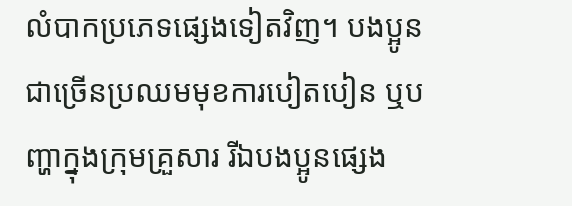លំបាកប្រភេទផ្សេងទៀតវិញ។ បងប្អូនជាច្រើនប្រឈមមុខការបៀតបៀន ឬបញ្ហាក្នុងក្រុមគ្រួសារ រីឯបងប្អូនផ្សេង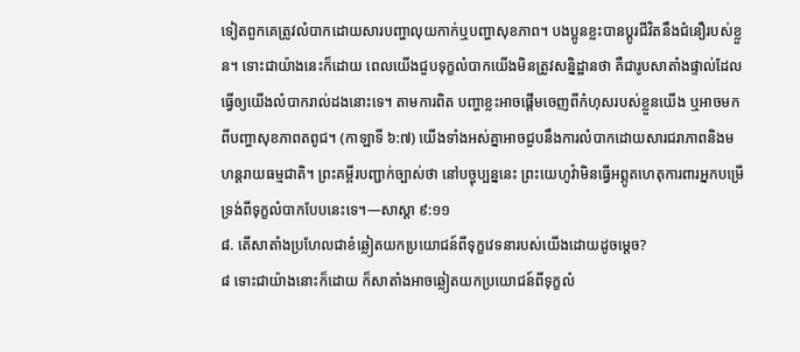ទៀតពួកគេត្រូវលំបាកដោយសារបញ្ហាលុយកាក់ឬបញ្ហាសុខភាព។ បងប្អូនខ្លះបានប្ដូរជីវិតនឹងជំនឿរបស់ខ្លួន។ ទោះជាយ៉ាងនេះក៏ដោយ ពេលយើងជួបទុក្ខលំបាកយើងមិនត្រូវសន្និដ្ឋានថា គឺជារូបសាតាំងផ្ទាល់ដែលធ្វើឲ្យយើងលំបាករាល់ដងនោះទេ។ តាមការពិត បញ្ហាខ្លះអាចផ្ដើមចេញពីកំហុសរបស់ខ្លួនយើង ឬអាចមកពីបញ្ហាសុខភាពតពូជ។ (កាឡាទី ៦:៧) យើងទាំងអស់គ្នាអាចជួបនឹងការលំបាកដោយសារជរាភាពនិងមហន្តរាយធម្មជាតិ។ ព្រះគម្ពីរបញ្ជាក់ច្បាស់ថា នៅបច្ចុប្បន្ននេះ ព្រះយេហូវ៉ាមិនធ្វើអព្ភូតហេតុការពារអ្នកបម្រើទ្រង់ពីទុក្ខលំបាកបែបនេះទេ។—សាស្ដា ៩:១១
៨. តើសាតាំងប្រហែលជាខំឆ្លៀតយកប្រយោជន៍ពីទុក្ខវេទនារបស់យើងដោយដូចម្ដេច?
៨ ទោះជាយ៉ាងនោះក៏ដោយ ក៏សាតាំងអាចឆ្លៀតយកប្រយោជន៍ពីទុក្ខលំ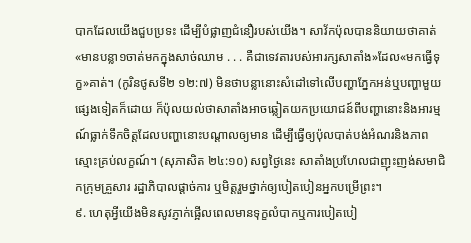បាកដែលយើងជួបប្រទះ ដើម្បីបំផ្លាញជំនឿរបស់យើង។ សាវ័កប៉ុលបាននិយាយថាគាត់«មានបន្លា១ចាត់មកក្នុងសាច់ឈាម . . . គឺជាទេវតារបស់អារក្សសាតាំង»ដែល«មកធ្វើទុក្ខ»គាត់។ (កូរិនថូសទី២ ១២:៧) មិនថាបន្លានោះសំដៅទៅលើបញ្ហាភ្នែកអន់ឬបញ្ហាមួយផ្សេងទៀតក៏ដោយ ក៏ប៉ុលយល់ថាសាតាំងអាចឆ្លៀតយកប្រយោជន៍ពីបញ្ហានោះនិងអារម្មណ៍ធ្លាក់ទឹកចិត្តដែលបញ្ហានោះបណ្ដាលឲ្យមាន ដើម្បីធ្វើឲ្យប៉ុលបាត់បង់អំណរនិងភាពស្មោះគ្រប់លក្ខណ៍។ (សុភាសិត ២៤:១០) សព្វថ្ងៃនេះ សាតាំងប្រហែលជាញុះញង់សមាជិកក្រុមគ្រួសារ រដ្ឋាភិបាលផ្ដាច់ការ ឬមិត្តរួមថ្នាក់ឲ្យបៀតបៀនអ្នកបម្រើព្រះ។
៩. ហេតុអ្វីយើងមិនសូវភ្ញាក់ផ្អើលពេលមានទុក្ខលំបាកឬការបៀតបៀ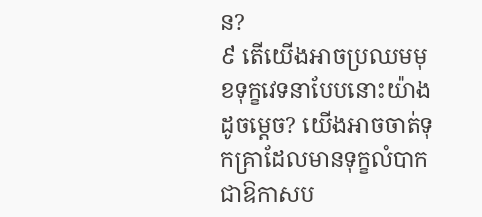ន?
៩ តើយើងអាចប្រឈមមុខទុក្ខវេទនាបែបនោះយ៉ាងដូចម្ដេច? យើងអាចចាត់ទុកគ្រាដែលមានទុក្ខលំបាកជាឱកាសប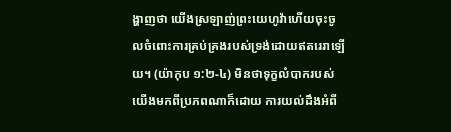ង្ហាញថា យើងស្រឡាញ់ព្រះយេហូវ៉ាហើយចុះចូលចំពោះការគ្រប់គ្រងរបស់ទ្រង់ដោយឥតរេរាឡើយ។ (យ៉ាកុប ១:២-៤) មិនថាទុក្ខលំបាករបស់យើងមកពីប្រភពណាក៏ដោយ ការយល់ដឹងអំពី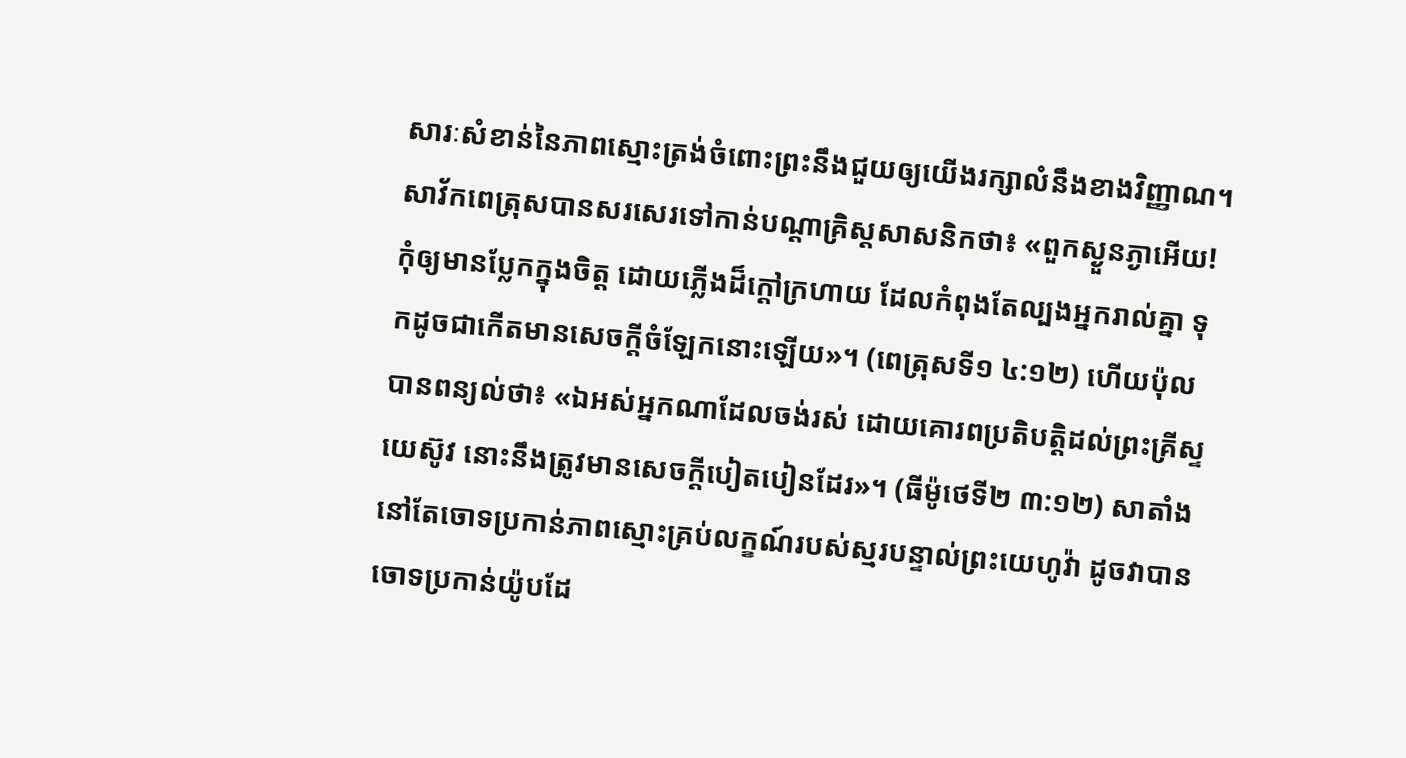សារៈសំខាន់នៃភាពស្មោះត្រង់ចំពោះព្រះនឹងជួយឲ្យយើងរក្សាលំនឹងខាងវិញ្ញាណ។ សាវ័កពេត្រុសបានសរសេរទៅកាន់បណ្ដាគ្រិស្តសាសនិកថា៖ «ពួកស្ងួនភ្ងាអើយ! កុំឲ្យមានប្លែកក្នុងចិត្ត ដោយភ្លើងដ៏ក្ដៅក្រហាយ ដែលកំពុងតែល្បងអ្នករាល់គ្នា ទុកដូចជាកើតមានសេចក្ដីចំឡែកនោះឡើយ»។ (ពេត្រុសទី១ ៤:១២) ហើយប៉ុលបានពន្យល់ថា៖ «ឯអស់អ្នកណាដែលចង់រស់ ដោយគោរពប្រតិបត្ដិដល់ព្រះគ្រីស្ទយេស៊ូវ នោះនឹងត្រូវមានសេចក្ដីបៀតបៀនដែរ»។ (ធីម៉ូថេទី២ ៣:១២) សាតាំងនៅតែចោទប្រកាន់ភាពស្មោះគ្រប់លក្ខណ៍របស់ស្មរបន្ទាល់ព្រះយេហូវ៉ា ដូចវាបានចោទប្រកាន់យ៉ូបដែ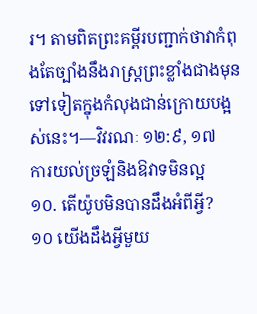រ។ តាមពិតព្រះគម្ពីរបញ្ជាក់ថាវាកំពុងតែច្បាំងនឹងរាស្ត្រព្រះខ្លាំងជាងមុនទៅទៀតក្នុងកំលុងជាន់ក្រោយបង្អស់នេះ។—វិវរណៈ ១២:៩, ១៧
ការយល់ច្រឡំនិងឱវាទមិនល្អ
១០. តើយ៉ូបមិនបានដឹងអំពីអ្វី?
១០ យើងដឹងអ្វីមួយ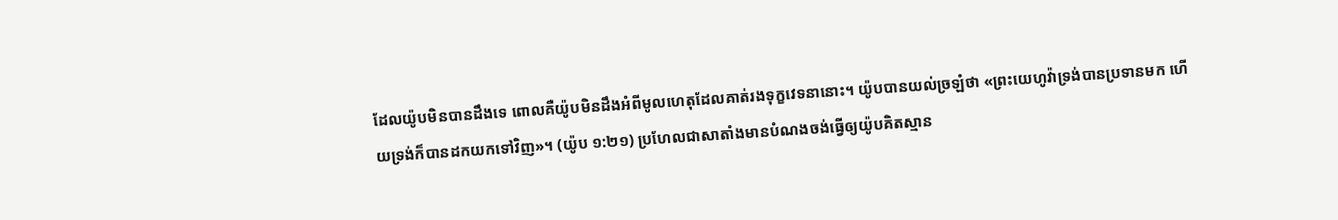ដែលយ៉ូបមិនបានដឹងទេ ពោលគឺយ៉ូបមិនដឹងអំពីមូលហេតុដែលគាត់រងទុក្ខវេទនានោះ។ យ៉ូបបានយល់ច្រឡំថា «ព្រះយេហូវ៉ាទ្រង់បានប្រទានមក ហើយទ្រង់ក៏បានដកយកទៅវិញ»។ (យ៉ូប ១:២១) ប្រហែលជាសាតាំងមានបំណងចង់ធ្វើឲ្យយ៉ូបគិតស្មាន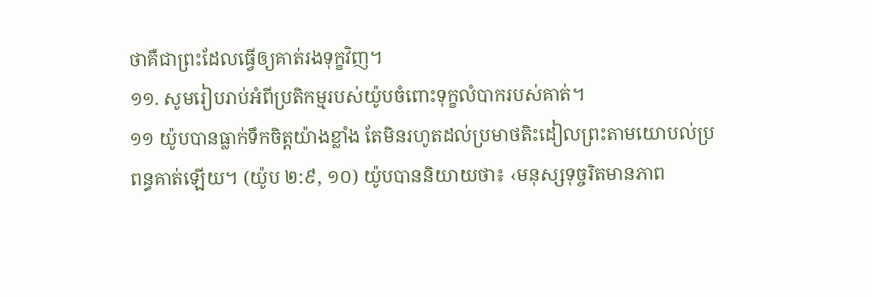ថាគឺជាព្រះដែលធ្វើឲ្យគាត់រងទុក្ខវិញ។
១១. សូមរៀបរាប់អំពីប្រតិកម្មរបស់យ៉ូបចំពោះទុក្ខលំបាករបស់គាត់។
១១ យ៉ូបបានធ្លាក់ទឹកចិត្តយ៉ាងខ្លាំង តែមិនរហូតដល់ប្រមាថតិះដៀលព្រះតាមយោបល់ប្រពន្ធគាត់ឡើយ។ (យ៉ូប ២:៩, ១០) យ៉ូបបាននិយាយថា៖ ‹មនុស្សទុច្ចរិតមានភាព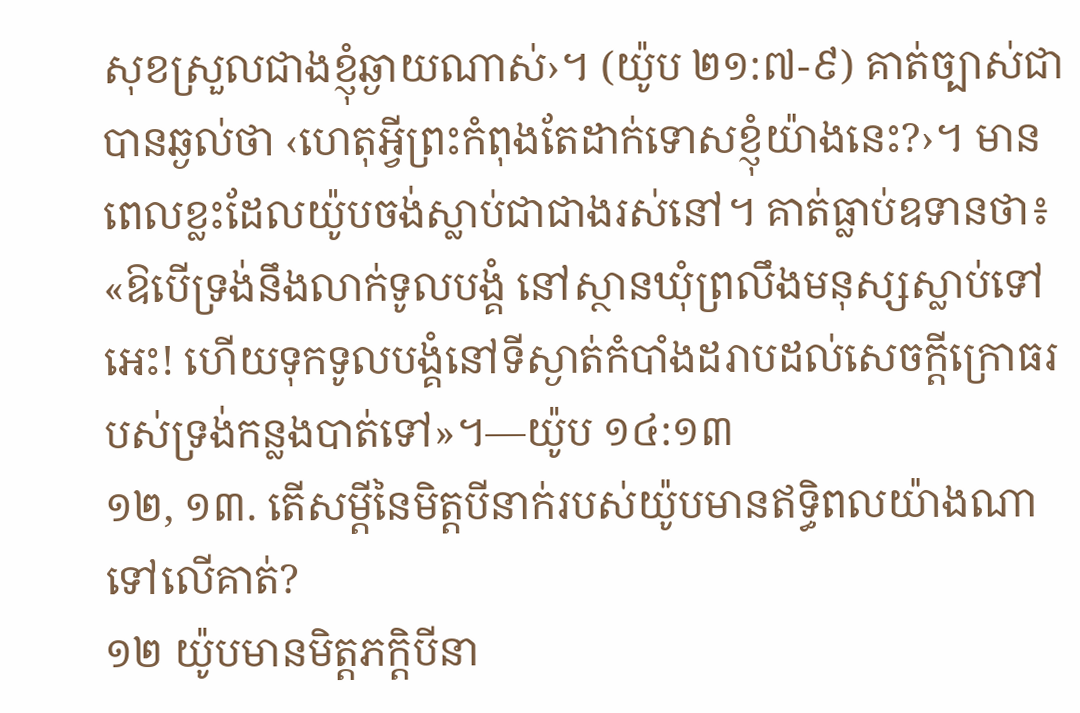សុខស្រួលជាងខ្ញុំឆ្ងាយណាស់›។ (យ៉ូប ២១:៧-៩) គាត់ច្បាស់ជាបានឆ្ងល់ថា ‹ហេតុអ្វីព្រះកំពុងតែដាក់ទោសខ្ញុំយ៉ាងនេះ?›។ មានពេលខ្លះដែលយ៉ូបចង់ស្លាប់ជាជាងរស់នៅ។ គាត់ធ្លាប់ឧទានថា៖ «ឱបើទ្រង់នឹងលាក់ទូលបង្គំ នៅស្ថានឃុំព្រលឹងមនុស្សស្លាប់ទៅអេះ! ហើយទុកទូលបង្គំនៅទីស្ងាត់កំបាំងដរាបដល់សេចក្ដីក្រោធរបស់ទ្រង់កន្លងបាត់ទៅ»។—យ៉ូប ១៤:១៣
១២, ១៣. តើសម្ដីនៃមិត្តបីនាក់របស់យ៉ូបមានឥទ្ធិពលយ៉ាងណាទៅលើគាត់?
១២ យ៉ូបមានមិត្តភក្ដិបីនា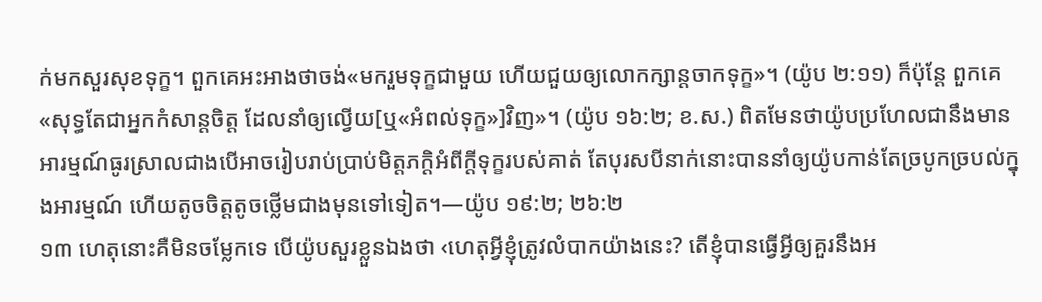ក់មកសួរសុខទុក្ខ។ ពួកគេអះអាងថាចង់«មករួមទុក្ខជាមួយ ហើយជួយឲ្យលោកក្សាន្តចាកទុក្ខ»។ (យ៉ូប ២:១១) ក៏ប៉ុន្តែ ពួកគេ«សុទ្ធតែជាអ្នកកំសាន្តចិត្ត ដែលនាំឲ្យល្វើយ[ឬ«អំពល់ទុក្ខ»]វិញ»។ (យ៉ូប ១៦:២; ខ.ស.) ពិតមែនថាយ៉ូបប្រហែលជានឹងមានអារម្មណ៍ធូរស្រាលជាងបើអាចរៀបរាប់ប្រាប់មិត្តភក្ដិអំពីក្ដីទុក្ខរបស់គាត់ តែបុរសបីនាក់នោះបាននាំឲ្យយ៉ូបកាន់តែច្របូកច្របល់ក្នុងអារម្មណ៍ ហើយតូចចិត្តតូចថ្លើមជាងមុនទៅទៀត។—យ៉ូប ១៩:២; ២៦:២
១៣ ហេតុនោះគឺមិនចម្លែកទេ បើយ៉ូបសួរខ្លួនឯងថា ‹ហេតុអ្វីខ្ញុំត្រូវលំបាកយ៉ាងនេះ? តើខ្ញុំបានធ្វើអ្វីឲ្យគួរនឹងអ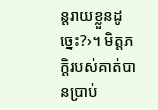ន្តរាយខ្លួនដូច្នេះ?›។ មិត្តភក្ដិរបស់គាត់បានប្រាប់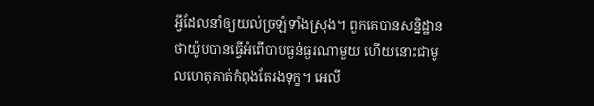អ្វីដែលនាំឲ្យយល់ច្រឡំទាំងស្រុង។ ពួកគេបានសន្និដ្ឋានថាយ៉ូបបានធ្វើអំពើបាបធ្ងន់ធ្ងរណាមួយ ហើយនោះជាមូលហេតុគាត់កំពុងតែរងទុក្ខ។ អេលី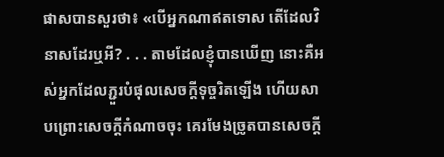ផាសបានសួរថា៖ «បើអ្នកណាឥតទោស តើដែលវិនាសដែរឬអី? . . . តាមដែលខ្ញុំបានឃើញ នោះគឺអស់អ្នកដែលភ្ជួរបំផុលសេចក្ដីទុច្ចរិតឡើង ហើយសាបព្រោះសេចក្ដីកំណាចចុះ គេរមែងច្រូតបានសេចក្ដី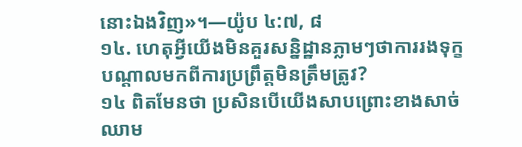នោះឯងវិញ»។—យ៉ូប ៤:៧, ៨
១៤. ហេតុអ្វីយើងមិនគួរសន្និដ្ឋានភ្លាមៗថាការរងទុក្ខបណ្ដាលមកពីការប្រព្រឹត្តមិនត្រឹមត្រូវ?
១៤ ពិតមែនថា ប្រសិនបើយើងសាបព្រោះខាងសាច់ឈាម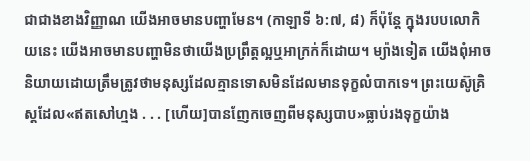ជាជាងខាងវិញ្ញាណ យើងអាចមានបញ្ហាមែន។ (កាឡាទី ៦:៧, ៨) ក៏ប៉ុន្តែ ក្នុងរបបលោកិយនេះ យើងអាចមានបញ្ហាមិនថាយើងប្រព្រឹត្តល្អឬអាក្រក់ក៏ដោយ។ ម្យ៉ាងទៀត យើងពុំអាចនិយាយដោយត្រឹមត្រូវថាមនុស្សដែលគ្មានទោសមិនដែលមានទុក្ខលំបាកទេ។ ព្រះយេស៊ូគ្រិស្តដែល«ឥតសៅហ្មង . . . [ហើយ]បានញែកចេញពីមនុស្សបាប»ធ្លាប់រងទុក្ខយ៉ាង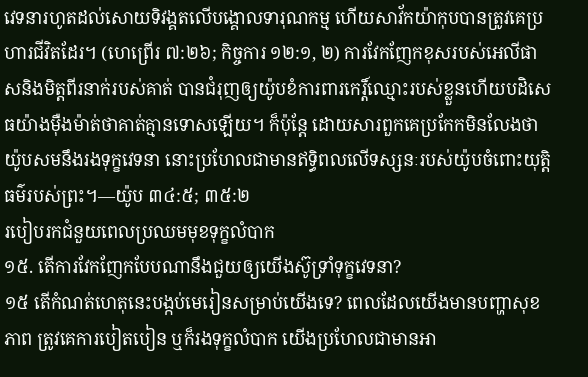វេទនារហូតដល់សោយទិវង្គតលើបង្គោលទារុណកម្ម ហើយសាវ័កយ៉ាកុបបានត្រូវគេប្រហារជីវិតដែរ។ (ហេព្រើរ ៧:២៦; កិច្ចការ ១២:១, ២) ការវែកញែកខុសរបស់អេលីផាសនិងមិត្តពីរនាក់របស់គាត់ បានជំរុញឲ្យយ៉ូបខំការពារកេរ្ដិ៍ឈ្មោះរបស់ខ្លួនហើយបដិសេធយ៉ាងម៉ឺងម៉ាត់ថាគាត់គ្មានទោសឡើយ។ ក៏ប៉ុន្តែ ដោយសារពួកគេប្រកែកមិនលែងថា យ៉ូបសមនឹងរងទុក្ខវេទនា នោះប្រហែលជាមានឥទ្ធិពលលើទស្សនៈរបស់យ៉ូបចំពោះយុត្ដិធម៌របស់ព្រះ។—យ៉ូប ៣៤:៥; ៣៥:២
របៀបរកជំនួយពេលប្រឈមមុខទុក្ខលំបាក
១៥. តើការវែកញែកបែបណានឹងជួយឲ្យយើងស៊ូទ្រាំទុក្ខវេទនា?
១៥ តើកំណត់ហេតុនេះបង្កប់មេរៀនសម្រាប់យើងទេ? ពេលដែលយើងមានបញ្ហាសុខភាព ត្រូវគេការបៀតបៀន ឬក៏រងទុក្ខលំបាក យើងប្រហែលជាមានអា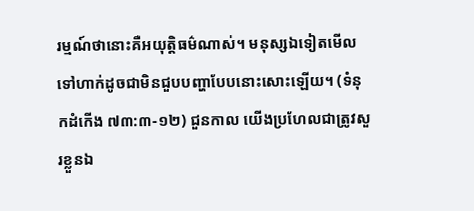រម្មណ៍ថានោះគឺអយុត្ដិធម៌ណាស់។ មនុស្សឯទៀតមើលទៅហាក់ដូចជាមិនជួបបញ្ហាបែបនោះសោះឡើយ។ (ទំនុកដំកើង ៧៣:៣-១២) ជួនកាល យើងប្រហែលជាត្រូវសួរខ្លួនឯ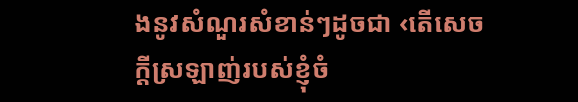ងនូវសំណួរសំខាន់ៗដូចជា ‹តើសេចក្ដីស្រឡាញ់របស់ខ្ញុំចំ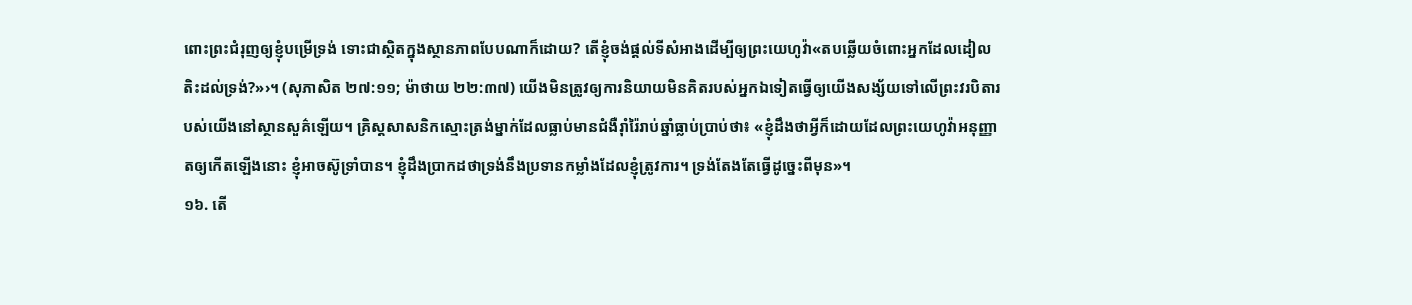ពោះព្រះជំរុញឲ្យខ្ញុំបម្រើទ្រង់ ទោះជាស្ថិតក្នុងស្ថានភាពបែបណាក៏ដោយ? តើខ្ញុំចង់ផ្ដល់ទីសំអាងដើម្បីឲ្យព្រះយេហូវ៉ា«តបឆ្លើយចំពោះអ្នកដែលដៀលតិះដល់ទ្រង់?»›។ (សុភាសិត ២៧:១១; ម៉ាថាយ ២២:៣៧) យើងមិនត្រូវឲ្យការនិយាយមិនគិតរបស់អ្នកឯទៀតធ្វើឲ្យយើងសង្ស័យទៅលើព្រះវរបិតារបស់យើងនៅស្ថានសួគ៌ឡើយ។ គ្រិស្តសាសនិកស្មោះត្រង់ម្នាក់ដែលធ្លាប់មានជំងឺរ៉ាំរ៉ៃរាប់ឆ្នាំធ្លាប់ប្រាប់ថា៖ «ខ្ញុំដឹងថាអ្វីក៏ដោយដែលព្រះយេហូវ៉ាអនុញ្ញាតឲ្យកើតឡើងនោះ ខ្ញុំអាចស៊ូទ្រាំបាន។ ខ្ញុំដឹងប្រាកដថាទ្រង់នឹងប្រទានកម្លាំងដែលខ្ញុំត្រូវការ។ ទ្រង់តែងតែធ្វើដូច្នេះពីមុន»។
១៦. តើ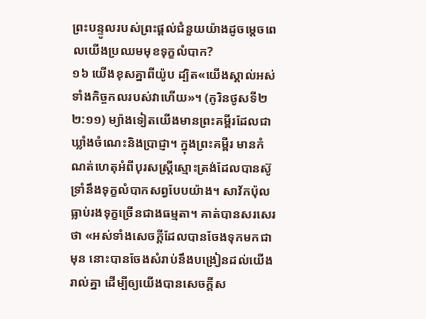ព្រះបន្ទូលរបស់ព្រះផ្ដល់ជំនួយយ៉ាងដូចម្ដេចពេលយើងប្រឈមមុខទុក្ខលំបាក?
១៦ យើងខុសគ្នាពីយ៉ូប ដ្បិត«យើងស្គាល់អស់ទាំងកិច្ចកលរបស់វាហើយ»។ (កូរិនថូសទី២ ២:១១) ម្យ៉ាងទៀតយើងមានព្រះគម្ពីរដែលជាឃ្លាំងចំណេះនិងប្រាជ្ញា។ ក្នុងព្រះគម្ពីរ មានកំណត់ហេតុអំពីបុរសស្ត្រីស្មោះត្រង់ដែលបានស៊ូទ្រាំនឹងទុក្ខលំបាកសព្វបែបយ៉ាង។ សាវ័កប៉ុលធ្លាប់រងទុក្ខច្រើនជាងធម្មតា។ គាត់បានសរសេរថា «អស់ទាំងសេចក្ដីដែលបានចែងទុកមកជាមុន នោះបានចែងសំរាប់នឹងបង្រៀនដល់យើងរាល់គ្នា ដើម្បីឲ្យយើងបានសេចក្ដីស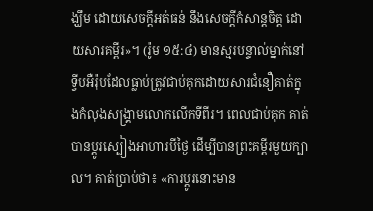ង្ឃឹម ដោយសេចក្ដីអត់ធន់ នឹងសេចក្ដីកំសាន្តចិត្ត ដោយសារគម្ពីរ»។ (រ៉ូម ១៥:៤) មានស្មរបន្ទាល់ម្នាក់នៅទ្វីបអឺរ៉ុបដែលធ្លាប់ត្រូវជាប់គុកដោយសារជំនឿគាត់ក្នុងកំលុងសង្គ្រាមលោកលើកទីពីរ។ ពេលជាប់គុក គាត់បានប្ដូរស្បៀងអាហារបីថ្ងៃ ដើម្បីបានព្រះគម្ពីរមួយក្បាល។ គាត់ប្រាប់ថា៖ «ការប្ដូរនោះមាន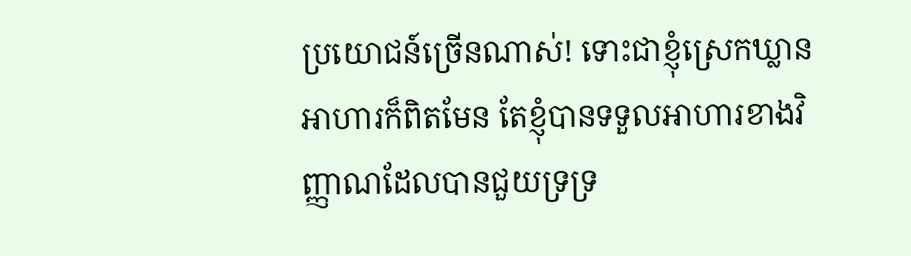ប្រយោជន៍ច្រើនណាស់! ទោះជាខ្ញុំស្រេកឃ្លានអាហារក៏ពិតមែន តែខ្ញុំបានទទួលអាហារខាងវិញ្ញាណដែលបានជួយទ្រទ្រ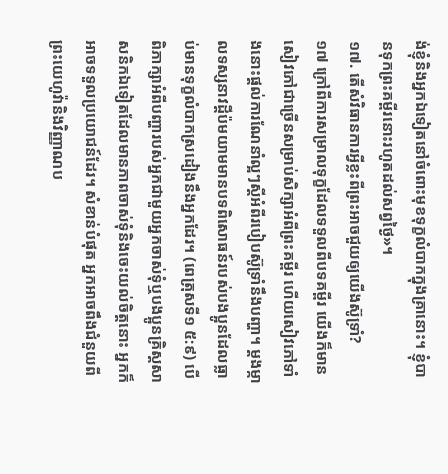ង់ខ្ញុំនិងអ្នកឯទៀតនៅចំពោះមុខទុក្ខលំបាកក្នុងគ្រានោះ។ ខ្ញុំបានទុកព្រះគម្ពីរនោះរហូតដល់សព្វថ្ងៃ»។
១៧. តើសំវិធានការអ្វីខ្លះពីព្រះអាចជួយឲ្យយើងស៊ូទ្រាំ?
១៧ ក្រៅពីការសម្រាលទុក្ខដែលទទួលពីបទគម្ពីរ យើងក៏មានសៀវភៅជាច្រើនសម្រាប់សិក្សាអំពីព្រះគម្ពីរ ហើយសៀវភៅទាំងនោះផ្ដល់ការណែនាំល្អៗស្តីអំពីរបៀបស៊ូទ្រាំនឹងបញ្ហា។ ម្ដងម្កាលទស្សនាវដ្ដីប៉មយាមមានបទពិសោធន៍របស់បងប្អូនដែលធ្លាប់មានទុក្ខលំបាកស្រដៀងនឹងអ្នកដែរ។ (ពេត្រុសទី១ ៥:៩) បើពិភាក្សាអំពីបញ្ហារបស់អ្នកជាមួយអ្នកចាស់ទុំឬបងប្អូនគ្រិស្តសាសនិកឯទៀតដែលមានភាពចាស់ទុំនិងចេះយល់ចិត្តនោះ អ្នកក៏អាចទទួលប្រយោជន៍ដែរ។ សំខាន់បំផុត អ្នកអាចពឹងជំនួយពីព្រះយេហូវ៉ានិងវិញ្ញាណប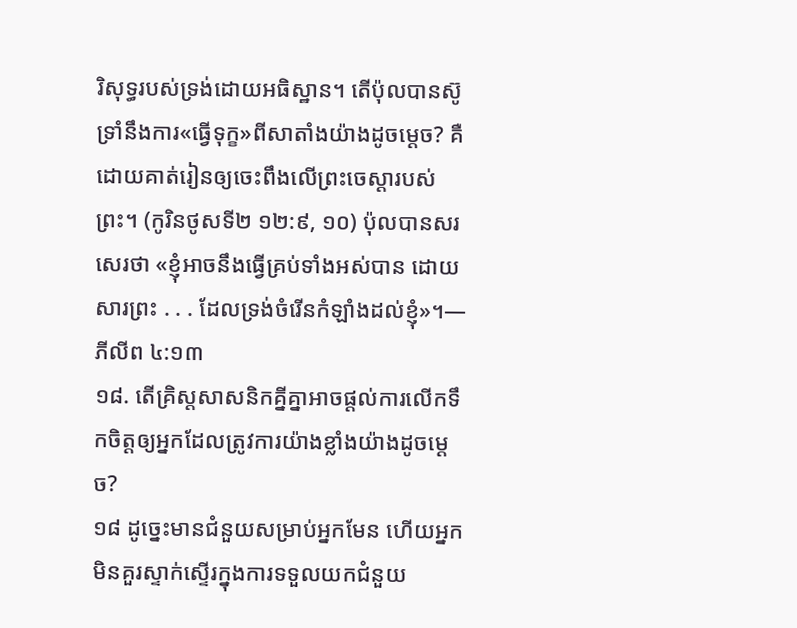រិសុទ្ធរបស់ទ្រង់ដោយអធិស្ឋាន។ តើប៉ុលបានស៊ូទ្រាំនឹងការ«ធ្វើទុក្ខ»ពីសាតាំងយ៉ាងដូចម្ដេច? គឺដោយគាត់រៀនឲ្យចេះពឹងលើព្រះចេស្ដារបស់ព្រះ។ (កូរិនថូសទី២ ១២:៩, ១០) ប៉ុលបានសរសេរថា «ខ្ញុំអាចនឹងធ្វើគ្រប់ទាំងអស់បាន ដោយសារព្រះ . . . ដែលទ្រង់ចំរើនកំឡាំងដល់ខ្ញុំ»។—ភីលីព ៤:១៣
១៨. តើគ្រិស្តសាសនិកគ្នីគ្នាអាចផ្ដល់ការលើកទឹកចិត្តឲ្យអ្នកដែលត្រូវការយ៉ាងខ្លាំងយ៉ាងដូចម្ដេច?
១៨ ដូច្នេះមានជំនួយសម្រាប់អ្នកមែន ហើយអ្នកមិនគួរស្ទាក់ស្ទើរក្នុងការទទួលយកជំនួយ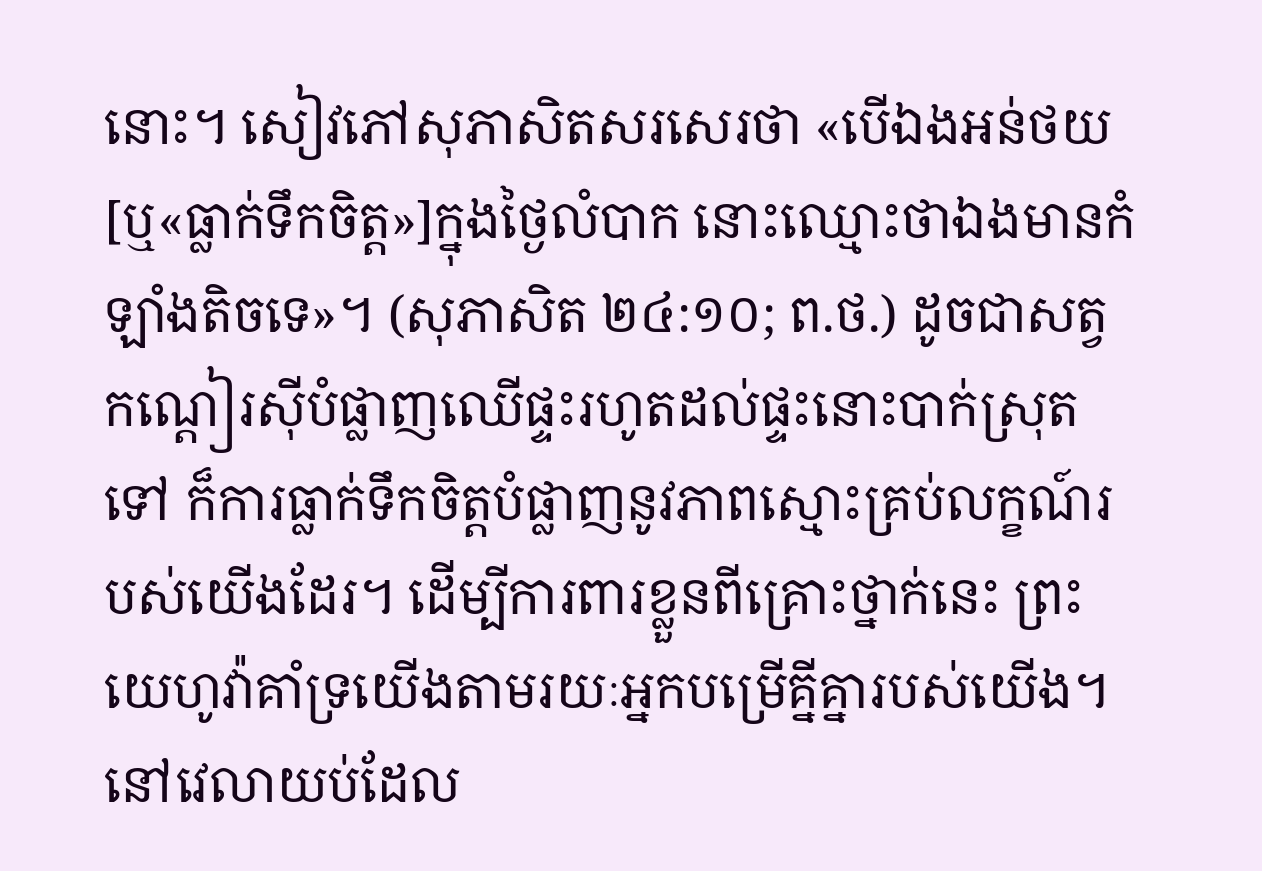នោះ។ សៀវភៅសុភាសិតសរសេរថា «បើឯងអន់ថយ[ឬ«ធ្លាក់ទឹកចិត្ត»]ក្នុងថ្ងៃលំបាក នោះឈ្មោះថាឯងមានកំឡាំងតិចទេ»។ (សុភាសិត ២៤:១០; ព.ថ.) ដូចជាសត្វកណ្ដៀរស៊ីបំផ្លាញឈើផ្ទះរហូតដល់ផ្ទះនោះបាក់ស្រុតទៅ ក៏ការធ្លាក់ទឹកចិត្តបំផ្លាញនូវភាពស្មោះគ្រប់លក្ខណ៍របស់យើងដែរ។ ដើម្បីការពារខ្លួនពីគ្រោះថ្នាក់នេះ ព្រះយេហូវ៉ាគាំទ្រយើងតាមរយៈអ្នកបម្រើគ្នីគ្នារបស់យើង។ នៅវេលាយប់ដែល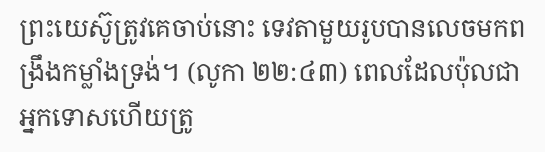ព្រះយេស៊ូត្រូវគេចាប់នោះ ទេវតាមួយរូបបានលេចមកពង្រឹងកម្លាំងទ្រង់។ (លូកា ២២:៤៣) ពេលដែលប៉ុលជាអ្នកទោសហើយត្រូ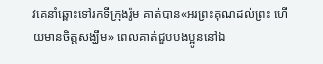វគេនាំឆ្ពោះទៅរកទីក្រុងរ៉ូម គាត់បាន«អរព្រះគុណដល់ព្រះ ហើយមានចិត្តសង្ឃឹម» ពេលគាត់ជួបបងប្អូននៅឯ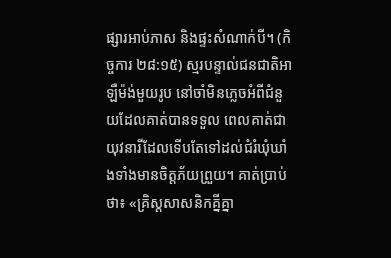ផ្សារអាប់ភាស និងផ្ទះសំណាក់បី។ (កិច្ចការ ២៨:១៥) ស្មរបន្ទាល់ជនជាតិអាឡឺម៉ង់មួយរូប នៅចាំមិនភ្លេចអំពីជំនួយដែលគាត់បានទទួល ពេលគាត់ជាយុវនារីដែលទើបតែទៅដល់ជំរំឃុំឃាំងទាំងមានចិត្តភ័យព្រួយ។ គាត់ប្រាប់ថា៖ «គ្រិស្តសាសនិកគ្នីគ្នា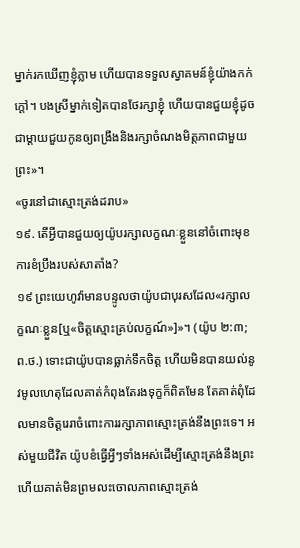ម្នាក់រកឃើញខ្ញុំភ្លាម ហើយបានទទួលស្វាគមន៍ខ្ញុំយ៉ាងកក់ក្ដៅ។ បងស្រីម្នាក់ទៀតបានថែរក្សាខ្ញុំ ហើយបានជួយខ្ញុំដូចជាម្ដាយជួយកូនឲ្យពង្រឹងនិងរក្សាចំណងមិត្តភាពជាមួយព្រះ»។
«ចូរនៅជាស្មោះត្រង់ដរាប»
១៩. តើអ្វីបានជួយឲ្យយ៉ូបរក្សាលក្ខណៈខ្លួននៅចំពោះមុខការខំប្រឹងរបស់សាតាំង?
១៩ ព្រះយេហូវ៉ាមានបន្ទូលថាយ៉ូបជាបុរសដែល«រក្សាលក្ខណៈខ្លួន[ឬ«ចិត្តស្មោះគ្រប់លក្ខណ៍»]»។ (យ៉ូប ២:៣; ព.ថ.) ទោះជាយ៉ូបបានធ្លាក់ទឹកចិត្ត ហើយមិនបានយល់នូវមូលហេតុដែលគាត់កំពុងតែរងទុក្ខក៏ពិតមែន តែគាត់ពុំដែលមានចិត្តរេរាចំពោះការរក្សាភាពស្មោះត្រង់នឹងព្រះទេ។ អស់មួយជីវិត យ៉ូបខំធ្វើអ្វីៗទាំងអស់ដើម្បីស្មោះត្រង់នឹងព្រះ ហើយគាត់មិនព្រមលះចោលភាពស្មោះត្រង់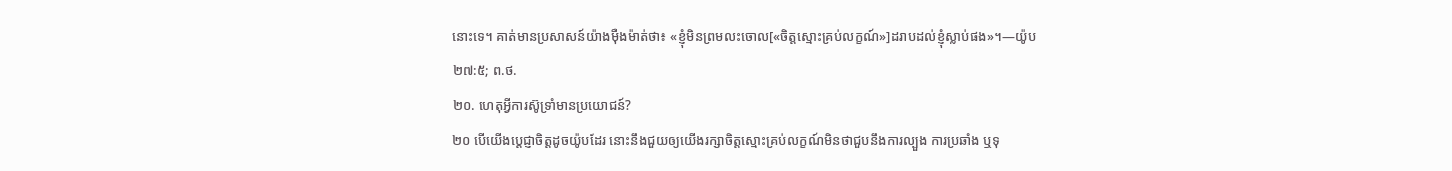នោះទេ។ គាត់មានប្រសាសន៍យ៉ាងម៉ឺងម៉ាត់ថា៖ «ខ្ញុំមិនព្រមលះចោល[«ចិត្តស្មោះគ្រប់លក្ខណ៍»]ដរាបដល់ខ្ញុំស្លាប់ផង»។—យ៉ូប ២៧:៥; ព.ថ.
២០. ហេតុអ្វីការស៊ូទ្រាំមានប្រយោជន៍?
២០ បើយើងប្ដេជ្ញាចិត្តដូចយ៉ូបដែរ នោះនឹងជួយឲ្យយើងរក្សាចិត្តស្មោះគ្រប់លក្ខណ៍មិនថាជួបនឹងការល្បួង ការប្រឆាំង ឬទុ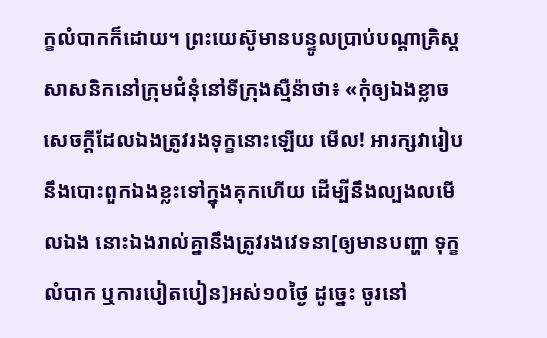ក្ខលំបាកក៏ដោយ។ ព្រះយេស៊ូមានបន្ទូលប្រាប់បណ្ដាគ្រិស្តសាសនិកនៅក្រុមជំនុំនៅទីក្រុងស្មឺន៉ាថា៖ «កុំឲ្យឯងខ្លាចសេចក្ដីដែលឯងត្រូវរងទុក្ខនោះឡើយ មើល! អារក្សវារៀបនឹងបោះពួកឯងខ្លះទៅក្នុងគុកហើយ ដើម្បីនឹងល្បងលមើលឯង នោះឯងរាល់គ្នានឹងត្រូវរងវេទនា[ឲ្យមានបញ្ហា ទុក្ខលំបាក ឬការបៀតបៀន]អស់១០ថ្ងៃ ដូច្នេះ ចូរនៅ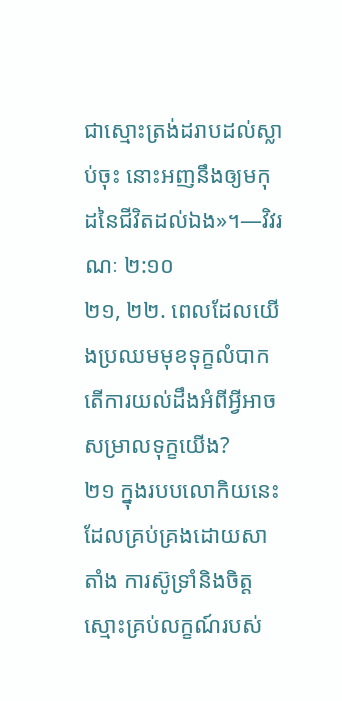ជាស្មោះត្រង់ដរាបដល់ស្លាប់ចុះ នោះអញនឹងឲ្យមកុដនៃជីវិតដល់ឯង»។—វិវរណៈ ២:១០
២១, ២២. ពេលដែលយើងប្រឈមមុខទុក្ខលំបាក តើការយល់ដឹងអំពីអ្វីអាចសម្រាលទុក្ខយើង?
២១ ក្នុងរបបលោកិយនេះដែលគ្រប់គ្រងដោយសាតាំង ការស៊ូទ្រាំនិងចិត្តស្មោះគ្រប់លក្ខណ៍របស់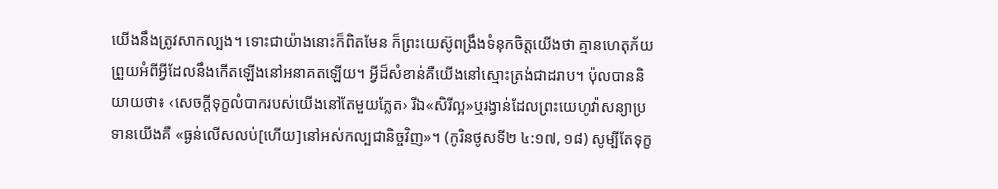យើងនឹងត្រូវសាកល្បង។ ទោះជាយ៉ាងនោះក៏ពិតមែន ក៏ព្រះយេស៊ូពង្រឹងទំនុកចិត្តយើងថា គ្មានហេតុភ័យព្រួយអំពីអ្វីដែលនឹងកើតឡើងនៅអនាគតឡើយ។ អ្វីដ៏សំខាន់គឺយើងនៅស្មោះត្រង់ជាដរាប។ ប៉ុលបាននិយាយថា៖ ‹សេចក្ដីទុក្ខលំបាករបស់យើងនៅតែមួយភ្លែត› រីឯ«សិរីល្អ»ឬរង្វាន់ដែលព្រះយេហូវ៉ាសន្យាប្រទានយើងគឺ «ធ្ងន់លើសលប់[ហើយ]នៅអស់កល្បជានិច្ចវិញ»។ (កូរិនថូសទី២ ៤:១៧, ១៨) សូម្បីតែទុក្ខ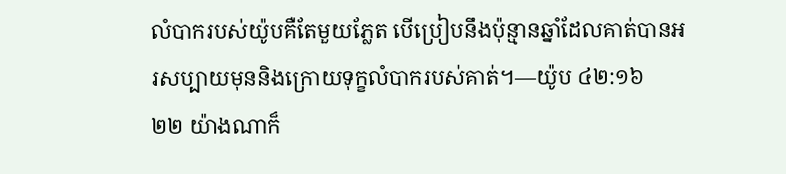លំបាករបស់យ៉ូបគឺតែមួយភ្លែត បើប្រៀបនឹងប៉ុន្មានឆ្នាំដែលគាត់បានអរសប្បាយមុននិងក្រោយទុក្ខលំបាករបស់គាត់។—យ៉ូប ៤២:១៦
២២ យ៉ាងណាក៏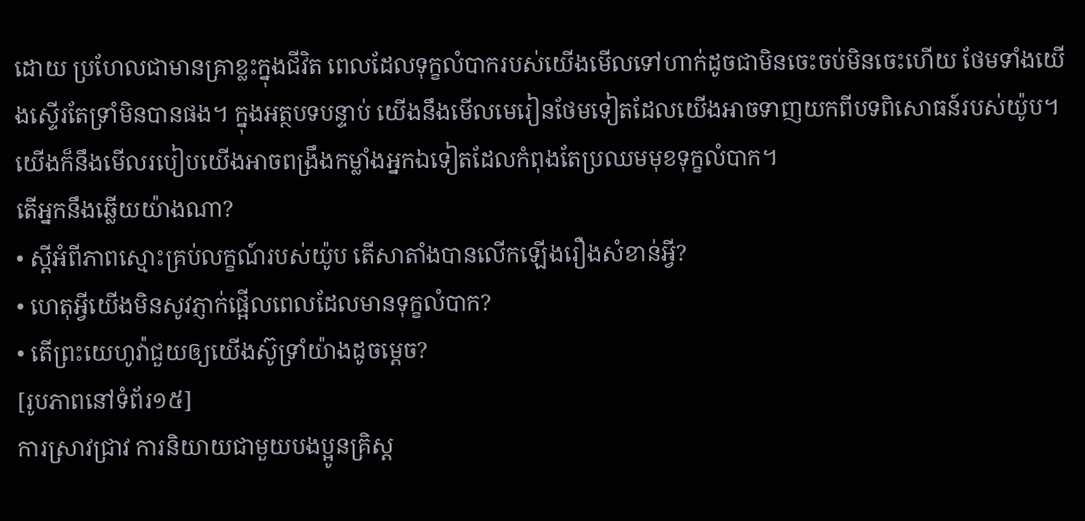ដោយ ប្រហែលជាមានគ្រាខ្លះក្នុងជីវិត ពេលដែលទុក្ខលំបាករបស់យើងមើលទៅហាក់ដូចជាមិនចេះចប់មិនចេះហើយ ថែមទាំងយើងស្ទើរតែទ្រាំមិនបានផង។ ក្នុងអត្ថបទបន្ទាប់ យើងនឹងមើលមេរៀនថែមទៀតដែលយើងអាចទាញយកពីបទពិសោធន៍របស់យ៉ូប។ យើងក៏នឹងមើលរបៀបយើងអាចពង្រឹងកម្លាំងអ្នកឯទៀតដែលកំពុងតែប្រឈមមុខទុក្ខលំបាក។
តើអ្នកនឹងឆ្លើយយ៉ាងណា?
• ស្តីអំពីភាពស្មោះគ្រប់លក្ខណ៍របស់យ៉ូប តើសាតាំងបានលើកឡើងរឿងសំខាន់អ្វី?
• ហេតុអ្វីយើងមិនសូវភ្ញាក់ផ្អើលពេលដែលមានទុក្ខលំបាក?
• តើព្រះយេហូវ៉ាជួយឲ្យយើងស៊ូទ្រាំយ៉ាងដូចម្ដេច?
[រូបភាពនៅទំព័រ១៥]
ការស្រាវជ្រាវ ការនិយាយជាមួយបងប្អូនគ្រិស្ត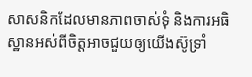សាសនិកដែលមានភាពចាស់ទុំ និងការអធិស្ឋានអស់ពីចិត្តអាចជួយឲ្យយើងស៊ូទ្រាំ